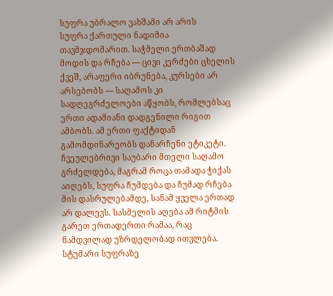სუფრა უბრალო ვახშამი არ არის
სუფრა ქართული ნადიმია თავმჯდომარით. საჭმელი ერთბაშად მოდის და რჩება — ცივი კერძები ცხელის ქვეშ, არაფერი იბრუნება, კურსები არ არსებობს — საღამოს კი სადღეგრძელოები აწყობს, რომლებსაც ერთი ადამიანი დადგენილი რიგით ამბობს. ამ ერთი ფაქტიდან გამომდინარეობს დანარჩენი ეტიკეტი.
ჩვეულებრივი საუბარი მთელი საღამო გრძელდება, მაგრამ როცა თამადა ჭიქას აიღებს, სუფრა ჩუმდება და ჩუმად რჩება მის დასრულებამდე, სანამ ყველა ერთად არ დალევს. სასმელის აღება ამ რიტმის გარეთ ერთადერთი რამაა, რაც ნამდვილად უზრდელობად ითვლება.
სტუმარი სუფრაზე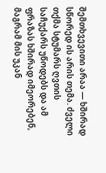შემთხვევითი არაა — ხშირად სწორედ ის არის თემა. ძველი თქმა სტუმარს ღვთის საჩუქარს უწოდებს და ამ ფრაზას ხშირად იმეორებენ, მაგრამ მის უკან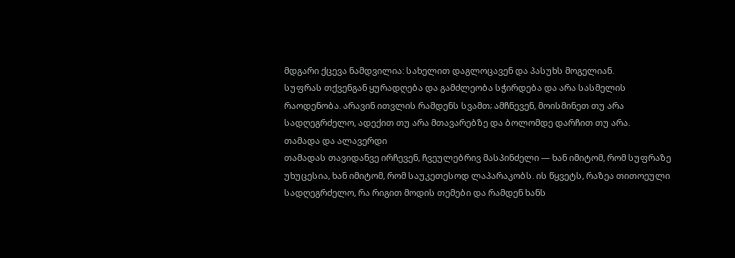მდგარი ქცევა ნამდვილია: სახელით დაგლოცავენ და პასუხს მოგელიან.
სუფრას თქვენგან ყურადღება და გამძლეობა სჭირდება და არა სასმელის რაოდენობა. არავინ ითვლის რამდენს სვამთ; ამჩნევენ, მოისმინეთ თუ არა სადღეგრძელო, ადექით თუ არა მთავარებზე და ბოლომდე დარჩით თუ არა.
თამადა და ალავერდი
თამადას თავიდანვე ირჩევენ, ჩვეულებრივ მასპინძელი — ხან იმიტომ, რომ სუფრაზე უხუცესია, ხან იმიტომ, რომ საუკეთესოდ ლაპარაკობს. ის წყვეტს, რაზეა თითოეული სადღეგრძელო, რა რიგით მოდის თემები და რამდენ ხანს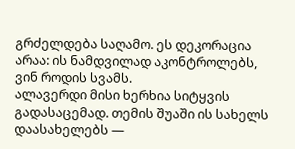გრძელდება საღამო. ეს დეკორაცია არაა: ის ნამდვილად აკონტროლებს, ვინ როდის სვამს.
ალავერდი მისი ხერხია სიტყვის გადასაცემად. თემის შუაში ის სახელს დაასახელებს —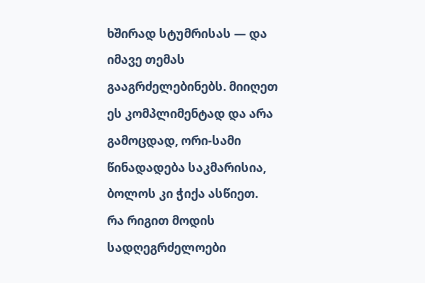ხშირად სტუმრისას — და იმავე თემას გააგრძელებინებს. მიიღეთ ეს კომპლიმენტად და არა გამოცდად, ორი-სამი წინადადება საკმარისია, ბოლოს კი ჭიქა ასწიეთ.
რა რიგით მოდის სადღეგრძელოები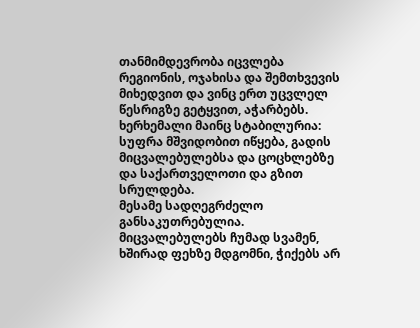თანმიმდევრობა იცვლება რეგიონის, ოჯახისა და შემთხვევის მიხედვით და ვინც ერთ უცვლელ წესრიგზე გეტყვით, აჭარბებს. ხერხემალი მაინც სტაბილურია: სუფრა მშვიდობით იწყება, გადის მიცვალებულებსა და ცოცხლებზე და საქართველოთი და გზით სრულდება.
მესამე სადღეგრძელო განსაკუთრებულია. მიცვალებულებს ჩუმად სვამენ, ხშირად ფეხზე მდგომნი, ჭიქებს არ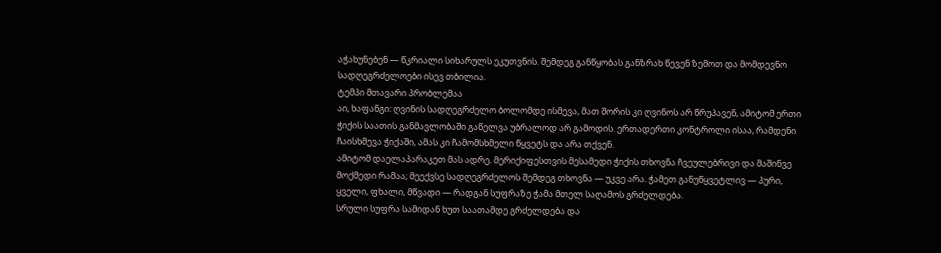აჭახუნებენ — წკრიალი სიხარულს ეკუთვნის. შემდეგ განწყობას განზრახ წევენ ზემოთ და მომდევნო სადღეგრძელოები ისევ თბილია.
ტემპი მთავარი პრობლემაა
აი, ხაფანგი: ღვინის სადღეგრძელო ბოლომდე ისმევა, მათ შორის კი ღვინოს არ წრუპავენ, ამიტომ ერთი ჭიქის საათის განმავლობაში გაწელვა უბრალოდ არ გამოდის. ერთადერთი კონტროლი ისაა, რამდენი ჩაისხმევა ჭიქაში, ამას კი ჩამომსხმელი წყვეტს და არა თქვენ.
ამიტომ დაელაპარაკეთ მას ადრე. მერიქიფესთვის მესამედი ჭიქის თხოვნა ჩვეულებრივი და მაშინვე მოქმედი რამაა; მეექვსე სადღეგრძელოს შემდეგ თხოვნა — უკვე არა. ჭამეთ განუწყვეტლივ — პური, ყველი, ფხალი, მწვადი — რადგან სუფრაზე ჭამა მთელ საღამოს გრძელდება.
სრული სუფრა სამიდან ხუთ საათამდე გრძელდება და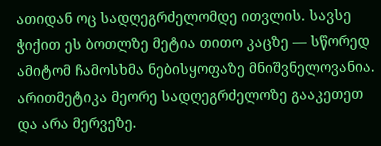ათიდან ოც სადღეგრძელომდე ითვლის. სავსე ჭიქით ეს ბოთლზე მეტია თითო კაცზე — სწორედ ამიტომ ჩამოსხმა ნებისყოფაზე მნიშვნელოვანია. არითმეტიკა მეორე სადღეგრძელოზე გააკეთეთ და არა მერვეზე.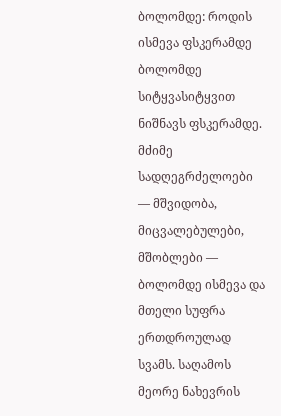ბოლომდე: როდის ისმევა ფსკერამდე
ბოლომდე სიტყვასიტყვით ნიშნავს ფსკერამდე. მძიმე სადღეგრძელოები — მშვიდობა, მიცვალებულები, მშობლები — ბოლომდე ისმევა და მთელი სუფრა ერთდროულად სვამს. საღამოს მეორე ნახევრის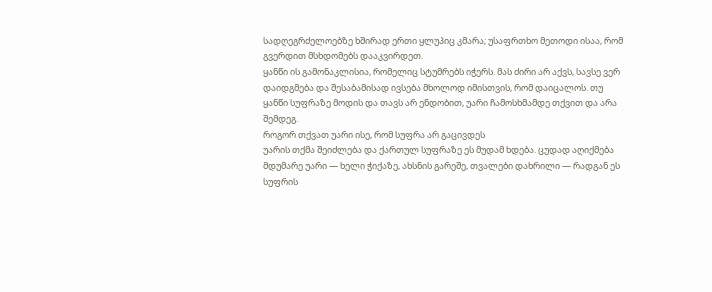სადღეგრძელოებზე ხშირად ერთი ყლუპიც კმარა; უსაფრთხო მეთოდი ისაა, რომ გვერდით მსხდომებს დააკვირდეთ.
ყანწი ის გამონაკლისია, რომელიც სტუმრებს იჭერს. მას ძირი არ აქვს, სავსე ვერ დაიდგმება და შესაბამისად ივსება მხოლოდ იმისთვის, რომ დაიცალოს. თუ ყანწი სუფრაზე მოდის და თავს არ ენდობით, უარი ჩამოსხმამდე თქვით და არა შემდეგ.
როგორ თქვათ უარი ისე, რომ სუფრა არ გაცივდეს
უარის თქმა შეიძლება და ქართულ სუფრაზე ეს მუდამ ხდება. ცუდად აღიქმება მდუმარე უარი — ხელი ჭიქაზე, ახსნის გარეშე, თვალები დახრილი — რადგან ეს სუფრის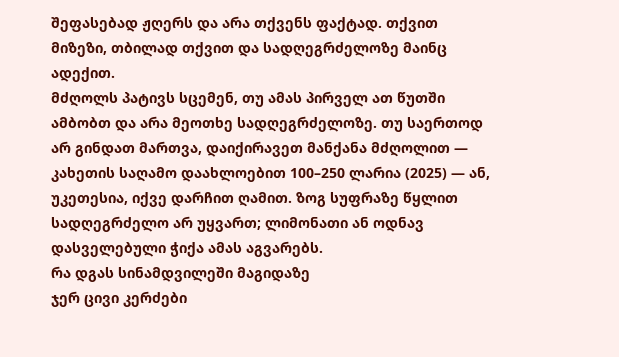შეფასებად ჟღერს და არა თქვენს ფაქტად. თქვით მიზეზი, თბილად თქვით და სადღეგრძელოზე მაინც ადექით.
მძღოლს პატივს სცემენ, თუ ამას პირველ ათ წუთში ამბობთ და არა მეოთხე სადღეგრძელოზე. თუ საერთოდ არ გინდათ მართვა, დაიქირავეთ მანქანა მძღოლით — კახეთის საღამო დაახლოებით 100–250 ლარია (2025) — ან, უკეთესია, იქვე დარჩით ღამით. ზოგ სუფრაზე წყლით სადღეგრძელო არ უყვართ; ლიმონათი ან ოდნავ დასველებული ჭიქა ამას აგვარებს.
რა დგას სინამდვილეში მაგიდაზე
ჯერ ცივი კერძები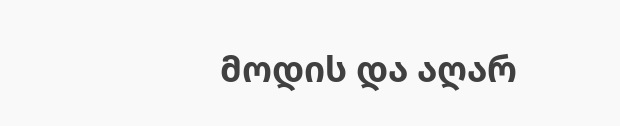მოდის და აღარ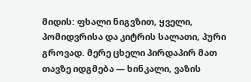მიდის: ფხალი ნიგვზით, ყველი, პომიდვრისა და კიტრის სალათი, პური გროვად. მერე ცხელი პირდაპირ მათ თავზე იდგმება — ხინკალი, ვაზის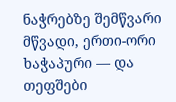ნაჭრებზე შემწვარი მწვადი, ერთი-ორი ხაჭაპური — და თეფშები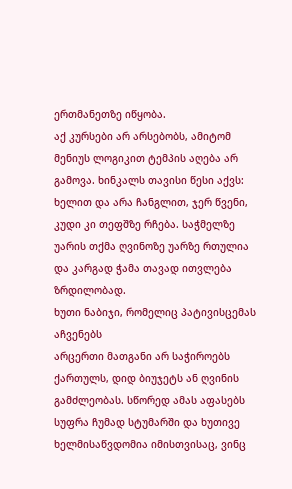ერთმანეთზე იწყობა.
აქ კურსები არ არსებობს, ამიტომ მენიუს ლოგიკით ტემპის აღება არ გამოვა. ხინკალს თავისი წესი აქვს: ხელით და არა ჩანგლით, ჯერ წვენი, კუდი კი თეფშზე რჩება. საჭმელზე უარის თქმა ღვინოზე უარზე რთულია და კარგად ჭამა თავად ითვლება ზრდილობად.
ხუთი ნაბიჯი, რომელიც პატივისცემას აჩვენებს
არცერთი მათგანი არ საჭიროებს ქართულს, დიდ ბიუჯეტს ან ღვინის გამძლეობას. სწორედ ამას აფასებს სუფრა ჩუმად სტუმარში და ხუთივე ხელმისაწვდომია იმისთვისაც, ვინც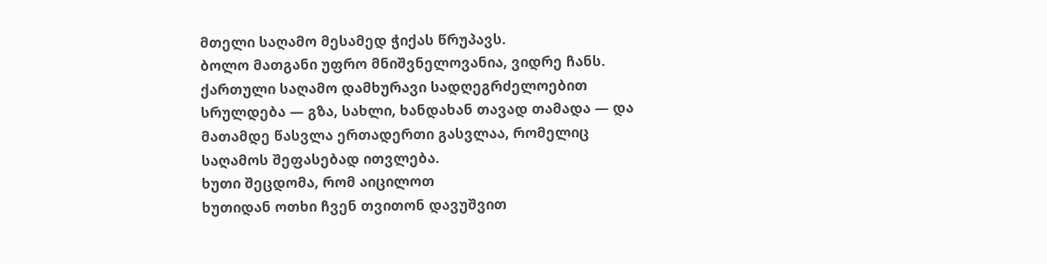მთელი საღამო მესამედ ჭიქას წრუპავს.
ბოლო მათგანი უფრო მნიშვნელოვანია, ვიდრე ჩანს. ქართული საღამო დამხურავი სადღეგრძელოებით სრულდება — გზა, სახლი, ხანდახან თავად თამადა — და მათამდე წასვლა ერთადერთი გასვლაა, რომელიც საღამოს შეფასებად ითვლება.
ხუთი შეცდომა, რომ აიცილოთ
ხუთიდან ოთხი ჩვენ თვითონ დავუშვით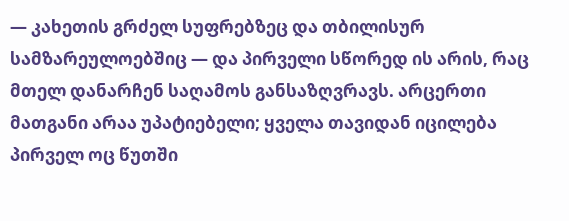— კახეთის გრძელ სუფრებზეც და თბილისურ სამზარეულოებშიც — და პირველი სწორედ ის არის, რაც მთელ დანარჩენ საღამოს განსაზღვრავს. არცერთი მათგანი არაა უპატიებელი; ყველა თავიდან იცილება პირველ ოც წუთში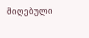მიღებული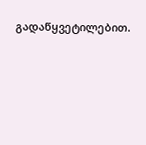გადაწყვეტილებით.